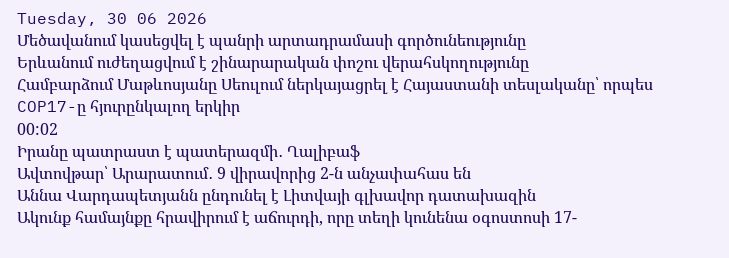Tuesday, 30 06 2026
Մեծավանում կասեցվել է պանրի արտադրամասի գործունեությունը
Երևանում ուժեղացվում է շինարարական փոշու վերահսկողությունը
Համբարձում Մաթևոսյանը Սեուլում ներկայացրել է Հայաստանի տեսլականը՝ որպես COP17-ը հյուրընկալող երկիր
00:02
Իրանը պատրաստ է պատերազմի․ Ղալիբաֆ
Ավտովթար՝ Արարատում․ 9 վիրավորից 2-ն անչափահաս են
Աննա Վարդապետյանն ընդունել է Լիտվայի գլխավոր դատախազին
Ակունք համայնքը հրավիրում է աճուրդի, որը տեղի կունենա օգոստոսի 17-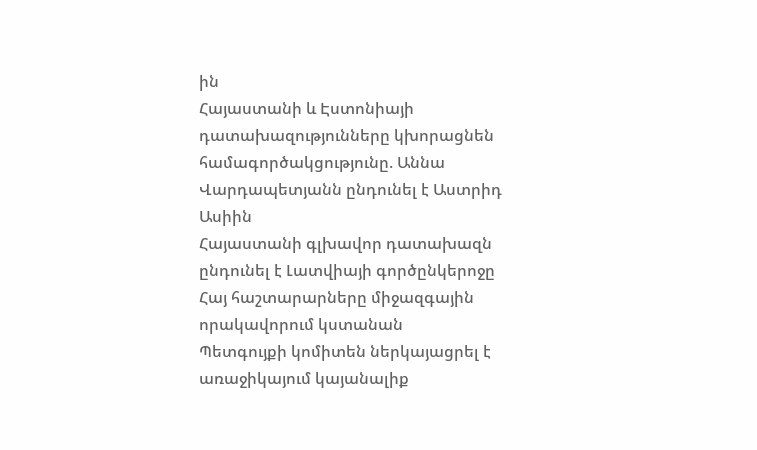ին
Հայաստանի և Էստոնիայի դատախազությունները կխորացնեն համագործակցությունը. Աննա Վարդապետյանն ընդունել է Աստրիդ Ասիին
Հայաստանի գլխավոր դատախազն ընդունել է Լատվիայի գործընկերոջը
Հայ հաշտարարները միջազգային որակավորում կստանան
Պետգույքի կոմիտեն ներկայացրել է առաջիկայում կայանալիք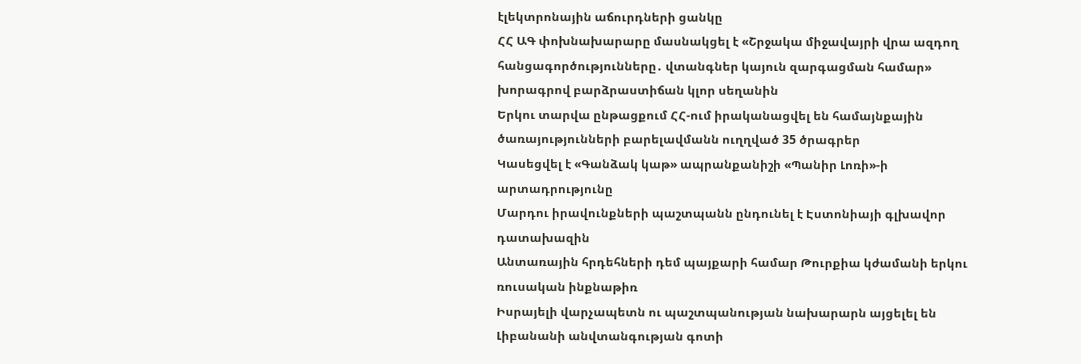էլեկտրոնային աճուրդների ցանկը
ՀՀ ԱԳ փոխնախարարը մասնակցել է «Շրջակա միջավայրի վրա ազդող հանցագործությունները․ վտանգներ կայուն զարգացման համար» խորագրով բարձրաստիճան կլոր սեղանին
Երկու տարվա ընթացքում ՀՀ-ում իրականացվել են համայնքային ծառայությունների բարելավմանն ուղղված 35 ծրագրեր
Կասեցվել է «Գանձակ կաթ» ապրանքանիշի «Պանիր Լոռի»-ի արտադրությունը
Մարդու իրավունքների պաշտպանն ընդունել է Էստոնիայի գլխավոր դատախազին
Անտառային հրդեհների դեմ պայքարի համար Թուրքիա կժամանի երկու ռուսական ինքնաթիռ
Իսրայելի վարչապետն ու պաշտպանության նախարարն այցելել են Լիբանանի անվտանգության գոտի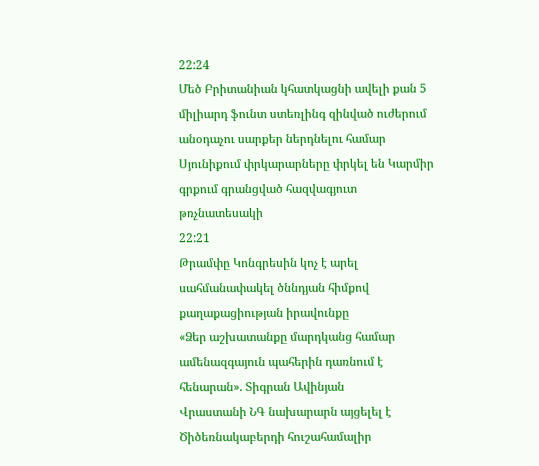22:24
Մեծ Բրիտանիան կհատկացնի ավելի քան 5 միլիարդ ֆունտ ստեռլինգ զինված ուժերում անօդաչու սարքեր ներդնելու համար
Սյունիքում փրկարարները փրկել են Կարմիր գրքում գրանցված հազվագյուտ թռչնատեսակի
22:21
Թրամփը Կոնգրեսին կոչ է արել սահմանափակել ծննդյան հիմքով քաղաքացիության իրավունքը
«Ձեր աշխատանքը մարդկանց համար ամենազգայուն պահերին դառնում է հենարան». Տիգրան Ավինյան
Վրաստանի ՆԳ նախարարն այցելել է Ծիծեռնակաբերդի հուշահամալիր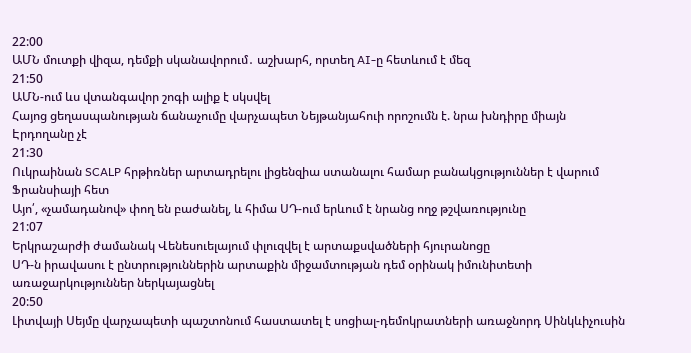22:00
ԱՄՆ մուտքի վիզա, դեմքի սկանավորում․ աշխարհ, որտեղ AI-ը հետևում է մեզ
21:50
ԱՄՆ-ում ևս վտանգավոր շոգի ալիք է սկսվել
Հայոց ցեղասպանության ճանաչումը վարչապետ Նեյթանյահուի որոշումն է. նրա խնդիրը միայն Էրդողանը չէ
21:30
Ուկրաինան SCALP հրթիռներ արտադրելու լիցենզիա ստանալու համար բանակցություններ է վարում Ֆրանսիայի հետ
Այո՛, «չամադանով» փող են բաժանել, և հիմա ՍԴ-ում երևում է նրանց ողջ թշվառությունը
21:07
Երկրաշարժի ժամանակ Վենեսուելայում փլուզվել է արտաքսվածների հյուրանոցը
ՍԴ-ն իրավասու է ընտրություններին արտաքին միջամտության դեմ օրինակ իմունիտետի առաջարկություններ ներկայացնել
20:50
Լիտվայի Սեյմը վարչապետի պաշտոնում հաստատել է սոցիալ-դեմոկրատների առաջնորդ Սինկևիչուսին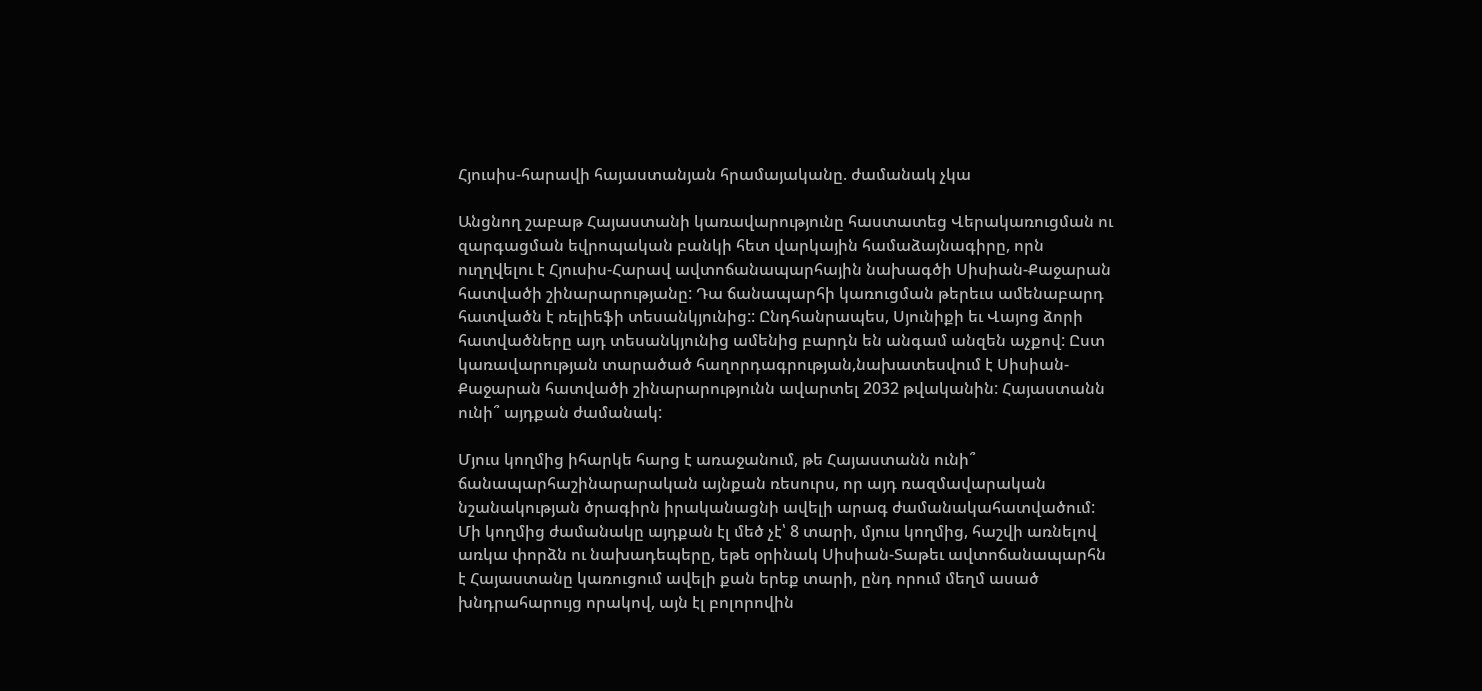Հյուսիս-հարավի հայաստանյան հրամայականը. ժամանակ չկա

Անցնող շաբաթ Հայաստանի կառավարությունը հաստատեց Վերակառուցման ու զարգացման եվրոպական բանկի հետ վարկային համաձայնագիրը, որն ուղղվելու է Հյուսիս-Հարավ ավտոճանապարհային նախագծի Սիսիան-Քաջարան հատվածի շինարարությանը: Դա ճանապարհի կառուցման թերեւս ամենաբարդ հատվածն է ռելիեֆի տեսանկյունից:: Ընդհանրապես, Սյունիքի եւ Վայոց ձորի հատվածները այդ տեսանկյունից ամենից բարդն են անգամ անզեն աչքով: Ըստ կառավարության տարածած հաղորդագրության,նախատեսվում է Սիսիան-Քաջարան հատվածի շինարարությունն ավարտել 2032 թվականին: Հայաստանն ունի՞ այդքան ժամանակ:

Մյուս կողմից իհարկե հարց է առաջանում, թե Հայաստանն ունի՞ ճանապարհաշինարարական այնքան ռեսուրս, որ այդ ռազմավարական նշանակության ծրագիրն իրականացնի ավելի արագ ժամանակահատվածում: Մի կողմից ժամանակը այդքան էլ մեծ չէ՝ 8 տարի, մյուս կողմից, հաշվի առնելով առկա փորձն ու նախադեպերը, եթե օրինակ Սիսիան-Տաթեւ ավտոճանապարհն է Հայաստանը կառուցում ավելի քան երեք տարի, ընդ որում մեղմ ասած խնդրահարույց որակով, այն էլ բոլորովին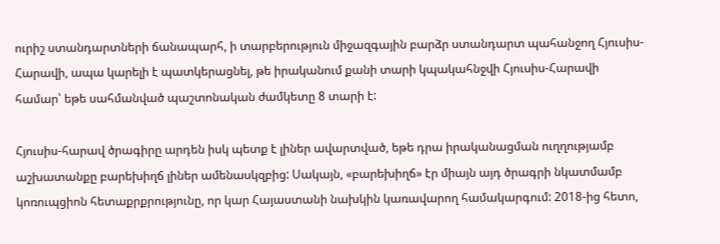ուրիշ ստանդարտների ճանապարհ, ի տարբերություն միջազգային բարձր ստանդարտ պահանջող Հյուսիս-Հարավի, ապա կարելի է պատկերացնել, թե իրականում քանի տարի կպակահնջվի Հյուսիս-Հարավի համար՝ եթե սահմանված պաշտոնական ժամկետը 8 տարի է:

Հյուսիս-հարավ ծրագիրը արդեն իսկ պետք է լիներ ավարտված, եթե դրա իրականացման ուղղությամբ աշխատանքը բարեխիղճ լիներ ամենասկզբից: Սակայն, «բարեխիղճ» էր միայն այդ ծրագրի նկատմամբ կոռուպցիոն հետաքրքրությունը, որ կար Հայաստանի նախկին կառավարող համակարգում: 2018-ից հետո,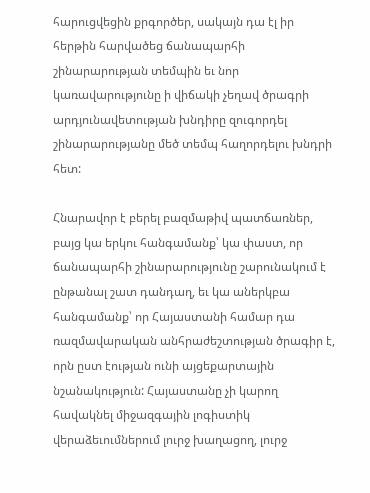հարուցվեցին քրգործեր, սակայն դա էլ իր հերթին հարվածեց ճանապարհի շինարարության տեմպին եւ նոր կառավարությունը ի վիճակի չեղավ ծրագրի արդյունավետության խնդիրը զուգորդել շինարարությանը մեծ տեմպ հաղորդելու խնդրի հետ:

Հնարավոր է բերել բազմաթիվ պատճառներ, բայց կա երկու հանգամանք՝ կա փաստ, որ ճանապարհի շինարարությունը շարունակում է ընթանալ շատ դանդաղ, եւ կա աներկբա հանգամանք՝ որ Հայաստանի համար դա ռազմավարական անհրաժեշտության ծրագիր է, որն ըստ էության ունի այցեքարտային նշանակություն: Հայաստանը չի կարող հավակնել միջազգային լոգիստիկ վերաձեւումներում լուրջ խաղացող, լուրջ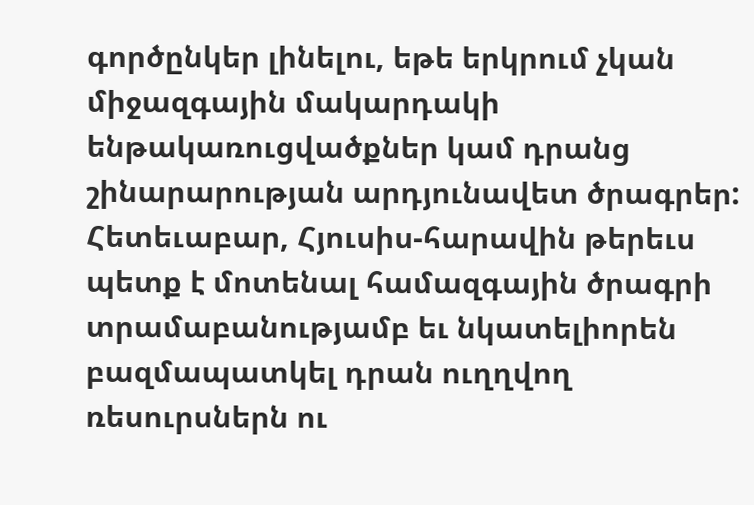գործընկեր լինելու, եթե երկրում չկան միջազգային մակարդակի ենթակառուցվածքներ կամ դրանց շինարարության արդյունավետ ծրագրեր: Հետեւաբար, Հյուսիս-հարավին թերեւս պետք է մոտենալ համազգային ծրագրի տրամաբանությամբ եւ նկատելիորեն բազմապատկել դրան ուղղվող ռեսուրսներն ու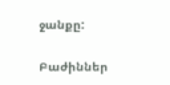ջանքը:

Բաժիններ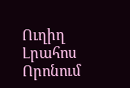Ուղիղ
Լրահոս
Որոնում